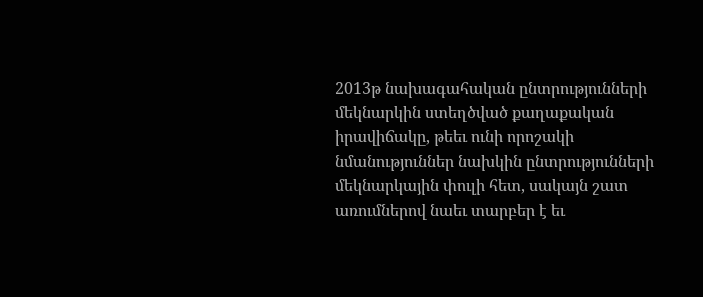2013թ նախագահական ընտրությունների մեկնարկին ստեղծված քաղաքական իրավիճակը, թեեւ ունի որոշակի նմանություններ նախկին ընտրությունների մեկնարկային փուլի հետ, սակայն շատ առումներով նաեւ տարբեր է եւ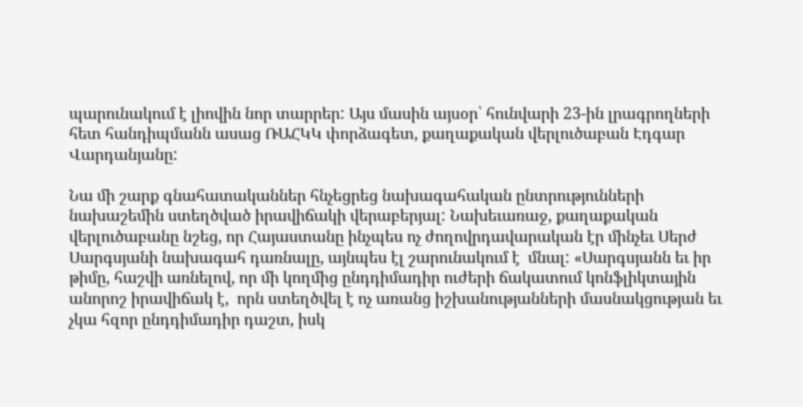պարունակում է լիովին նոր տարրեր: Այս մասին այսօր՝ հունվարի 23-ին լրագրողների հետ հանդիպմանն ասաց ՌԱՀԿԿ փորձագետ, քաղաքական վերլուծաբան Էդգար Վարդանյանը:

Նա մի շարք գնահատականներ հնչեցրեց նախագահական ընտրությունների նախաշեմին ստեղծված իրավիճակի վերաբերյալ: Նախեւառաջ, քաղաքական վերլուծաբանը նշեց, որ Հայաստանը ինչպես ոչ ժողովրդավարական էր մինչեւ Սերժ Սարգսյանի նախագահ դառնալը, այնպես էլ շարունակում է  մնալ: «Սարգսյանն եւ իր թիմը, հաշվի առնելով, որ մի կողմից ընդդիմադիր ուժերի ճակատում կոնֆլիկտային անորոշ իրավիճակ է,  որն ստեղծվել է ոչ առանց իշխանությանների մասնակցության եւ չկա հզոր ընդդիմադիր դաշտ, իսկ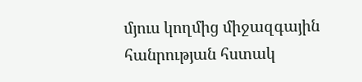մյուս կողմից միջազգային հանրության հստակ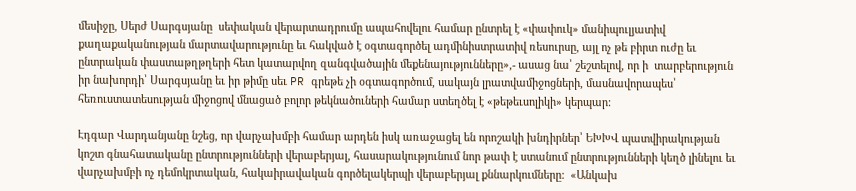մեսիջը, Սերժ Սարգսյանը  սեփական վերարտադրումը ապահովելու համար ընտրել է «փափուկ» մանիպուլյատիվ քաղաքականության մարտավարությունը եւ հակված է օգտագործել ադմինիստրատիվ ռեսուրսը, այլ ոչ թե բիրտ ուժը եւ ընտրական փաստաթղթղերի հետ կատարվող զանգվածային մեքենայությունները»,- ասաց նա՝ շեշտելով, որ ի  տարբերություն իր նախորդի՝ Սարգսյանը եւ իր թիմը սեւ PR գրեթե չի օգտագործում, սակայն լրատվամիջոցների, մասնավորապես՝ հեռուստատեսության միջոցով մնացած բոլոր թեկնածուների համար ստեղծել է «թեթեւսոլիկի» կերպար:

Էդգար Վարդանյանը նշեց, որ վարչախմբի համար արդեն իսկ առաջացել են որոշակի խնդիրներ՝ ԵԽԽՎ պատվիրակության կոշտ գնահատականը ընտրությունների վերաբերյալ, հասարակությունում նոր թափ է ստանում ընտրությունների կեղծ լինելու եւ վարչախմբի ոչ դեմոկրտական, հակաիրավական գործելակերպի վերաբերյալ քննարկումները:  «Անկախ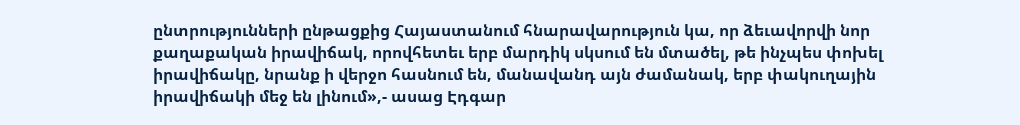ընտրությունների ընթացքից Հայաստանում հնարավարություն կա, որ ձեւավորվի նոր քաղաքական իրավիճակ, որովհետեւ երբ մարդիկ սկսում են մտածել, թե ինչպես փոխել իրավիճակը, նրանք ի վերջո հասնում են, մանավանդ այն ժամանակ, երբ փակուղային իրավիճակի մեջ են լինում»,- ասաց Էդգար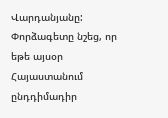Վարդանյանը: Փորձագետը նշեց, որ եթե այսօր Հայաստանում ընդդիմադիր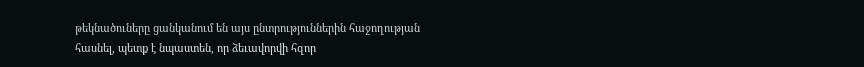թեկնածուները ցանկանում են այս ընտրություններին հաջողության հասնել, պետք է նպաստեն, որ ձեւավորվի հզոր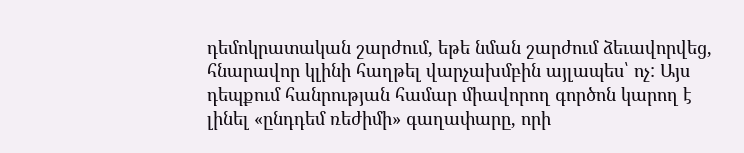դեմոկրատական շարժում, եթե նման շարժում ձեւավորվեց, հնարավոր կլինի հաղթել վարչախմբին այլապես՝ ոչ: Այս դեպքում հանրության համար միավորող գործոն կարող է լինել «ընդդեմ ռեժիմի» գաղափարը, որի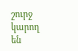շուրջ կարող են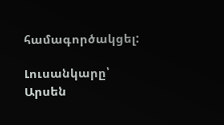համագործակցել:

Լուսանկարը՝  Արսեն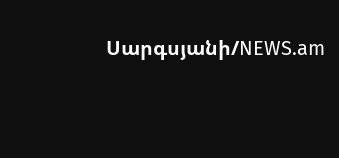Սարգսյանի/NEWS.am